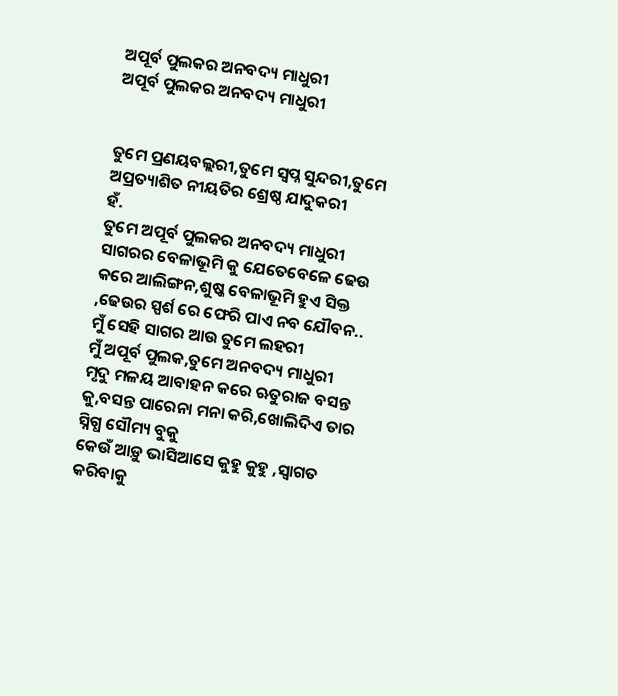ଅପୂର୍ବ ପୁଲକର ଅନବଦ୍ୟ ମାଧୁରୀ
ଅପୂର୍ବ ପୁଲକର ଅନବଦ୍ୟ ମାଧୁରୀ


ତୁମେ ପ୍ରଣୟବଲ୍ଲରୀ,ତୁମେ ସ୍ଵପ୍ନ ସୁନ୍ଦରୀ,ତୁମେ ଅପ୍ରତ୍ୟାଶିତ ନୀୟତିର ଶ୍ରେଷ୍ଠ ଯାଦୁକରୀ
ହଁ.
ତୁମେ ଅପୂର୍ବ ପୁଲକର ଅନବଦ୍ୟ ମାଧୁରୀ
ସାଗରର ବେଳାଭୂମି କୁ ଯେତେବେଳେ ଢେଉ କରେ ଆଲିଙ୍ଗନ,ଶୁଷ୍କ ବେଳାଭୂମି ହୁଏ ସିକ୍ତ ,ଢେଉର ସ୍ପର୍ଶ ରେ ଫେରି ପାଏ ନବ ଯୌବନ..
ମୁଁ ସେହି ସାଗର ଆଉ ତୁମେ ଲହରୀ
ମୁଁ ଅପୂର୍ବ ପୁଲକ,ତୁମେ ଅନବଦ୍ୟ ମାଧୁରୀ
ମୃଦୁ ମଳୟ ଆବାହନ କରେ ଋତୁରାଜ ବସନ୍ତ କୁ,ବସନ୍ତ ପାରେନା ମନା କରି,ଖୋଲିଦିଏ ତାର ସ୍ନିଗ୍ଧ ସୌମ୍ୟ ବୁକୁ
କେଉଁ ଆଡ଼ୁ ଭାସିଆସେ କୁହୁ କୁହୁ ,ସ୍ବାଗତ କରିବାକୁ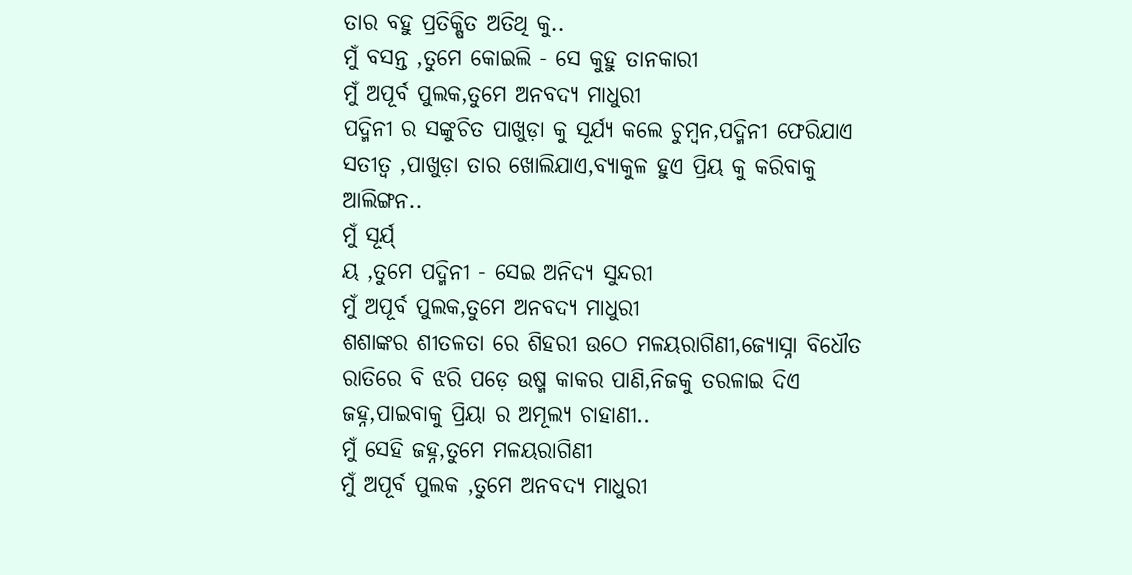ତାର ବହୁ ପ୍ରତିକ୍ଷିତ ଅତିଥି କୁ..
ମୁଁ ବସନ୍ତ ,ତୁମେ କୋଇଲି - ସେ କୁହୁ ତାନକାରୀ
ମୁଁ ଅପୂର୍ବ ପୁଲକ,ତୁମେ ଅନବଦ୍ୟ ମାଧୁରୀ
ପଦ୍ମିନୀ ର ସଙ୍କୁଚିତ ପାଖୁଡ଼ା କୁ ସୂର୍ଯ୍ୟ କଲେ ଚୁମ୍ବନ,ପଦ୍ମିନୀ ଫେରିଯାଏ ସତୀତ୍ୱ ,ପାଖୁଡ଼ା ତାର ଖୋଲିଯାଏ,ବ୍ୟାକୁଳ ହୁଏ ପ୍ରିୟ କୁ କରିବାକୁ ଆଲିଙ୍ଗନ..
ମୁଁ ସୂର୍ଯ୍
ୟ ,ତୁମେ ପଦ୍ମିନୀ - ସେଇ ଅନିଦ୍ୟ ସୁନ୍ଦରୀ
ମୁଁ ଅପୂର୍ବ ପୁଲକ,ତୁମେ ଅନବଦ୍ୟ ମାଧୁରୀ
ଶଶାଙ୍କର ଶୀତଳତା ରେ ଶିହରୀ ଉଠେ ମଳୟରାଗିଣୀ,ଜ୍ୟୋସ୍ନା ବିଧୌତ ରାତିରେ ବି ଝରି ପଡ଼େ ଉଷ୍ମ କାକର ପାଣି,ନିଜକୁ ତରଳାଇ ଦିଏ ଜହ୍ନ,ପାଇବାକୁ ପ୍ରିୟା ର ଅମୂଲ୍ୟ ଚାହାଣୀ..
ମୁଁ ସେହି ଜହ୍ନ,ତୁମେ ମଳୟରାଗିଣୀ
ମୁଁ ଅପୂର୍ବ ପୁଲକ ,ତୁମେ ଅନବଦ୍ୟ ମାଧୁରୀ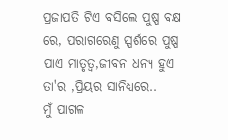ପ୍ରଜାପତି ଟିଏ ବସିଲେ ପୁଷ୍ପ ବକ୍ଷ ରେ, ପରାଗରେଣୁ ସ୍ପର୍ଶରେ ପୁଷ୍ପ ପାଏ ମାତୃତ୍ଵ,ଜୀବନ ଧନ୍ୟ ହୁଏ ତା'ର ,ପ୍ରିୟର ସାନିଧ୍ୟରେ..
ମୁଁ ପାଗଳ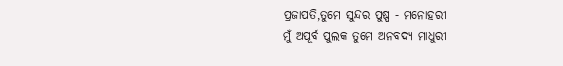ପ୍ରଜାପତି,ତୁମେ ସୁନ୍ଦର ପୁଷ୍ପ - ମନୋହରୀ
ମୁଁ ଅପୂର୍ବ ପୁଲକ ତୁମେ ଅନବଦ୍ୟ ମାଧୁରୀ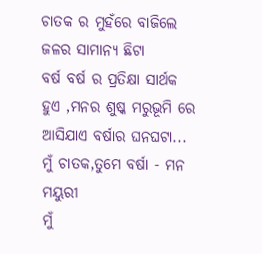ଚାତକ ର ମୁହଁରେ ବାଜିଲେ ଜଳର ସାମାନ୍ୟ ଛିଟା
ବର୍ଷ ବର୍ଷ ର ପ୍ରତିକ୍ଷା ସାର୍ଥକ ହୁଏ ,ମନର ଶୁଷ୍କ ମରୁଭୂମି ରେ ଆସିଯାଏ ବର୍ଷାର ଘନଘଟା...
ମୁଁ ଚାତକ,ତୁମେ ବର୍ଷା - ମନ ମୟୁରୀ
ମୁଁ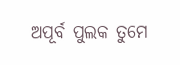ଅପୂର୍ବ ପୁଲକ ତୁମେ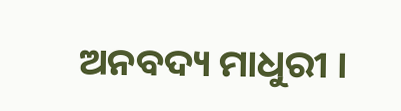ଅନବଦ୍ୟ ମାଧୁରୀ ।